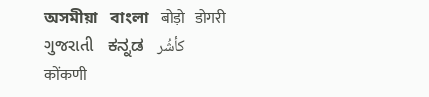অসমীয়া   বাংলা   बोड़ो   डोगरी   ગુજરાતી   ಕನ್ನಡ   كأشُر   कोंकणी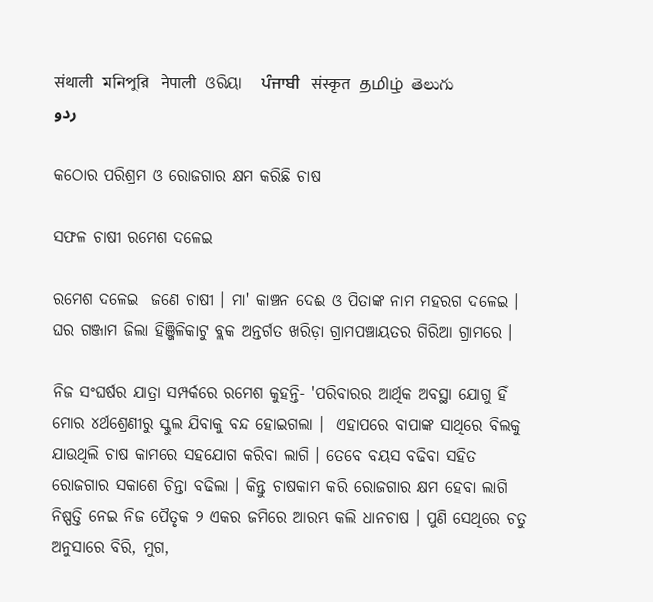संथाली   মনিপুরি   नेपाली   ଓରିୟା   ਪੰਜਾਬੀ   संस्कृत   தமிழ்  తెలుగు   ردو

କଠୋର ପରିଶ୍ରମ ଓ ରୋଜଗାର କ୍ଷମ କରିଛି ଚାଷ

ସଫଳ ଚାଷୀ ରମେଶ ଦଳେଇ

ରମେଶ ଦଳେଇ  ଜଣେ ଚାଷୀ । ମା' କାଞ୍ଚନ ଦେଈ ଓ ପିତାଙ୍କ ନାମ ମହରଗ ଦଳେଇ । ଘର ଗଞ୍ଜାମ ଜିଲା ହିଞ୍ଜିଳିକାଟୁ ବ୍ଲକ ଅନ୍ତର୍ଗତ ଖରିଡ଼ା ଗ୍ରାମପଞ୍ଚାୟତର ଗିରିଆ ଗ୍ରାମରେ ।

ନିଜ ସଂଘର୍ଷର ଯାତ୍ରା ସମ୍ପର୍କରେ ରମେଶ କୁହନ୍ତି- 'ପରିବାରର ଆର୍ଥିକ ଅବସ୍ଥା ଯୋଗୁ ହିଁ ମୋର ୪ର୍ଥଶ୍ରେଣୀରୁ ସ୍କୁଲ ଯିବାକୁ ବନ୍ଦ ହୋଇଗଲା ।  ଏହାପରେ ବାପାଙ୍କ ସାଥିରେ ବିଲକୁ ଯାଉଥିଲି ଚାଷ କାମରେ ସହଯୋଗ କରିବା ଲାଗି । ତେବେ ବୟସ ବଢିବା ସହିତ ରୋଜଗାର ସକାଶେ ଚିନ୍ତା ବଢିଲା । କିନ୍ତୁ ଚାଷକାମ କରି ରୋଜଗାର କ୍ଷମ ହେବା ଲାଗି ନିଷ୍ପତ୍ତି ନେଇ ନିଜ ପୈତୃକ ୨ ଏକର ଜମିରେ ଆରମ୍ଭ କଲି ଧାନଚାଷ । ପୁଣି ସେଥିରେ ଚତୁ ଅନୁସାରେ ବିରି, ମୁଗ,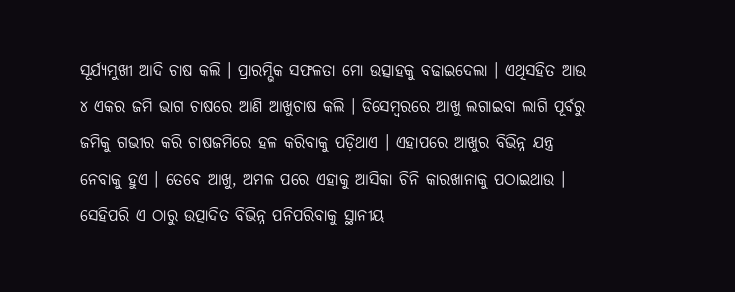ସୂର୍ଯ୍ୟମୁଖୀ ଆଦି ଚାଷ କଲି । ପ୍ରାରମ୍ଭିକ ସଫଳତା ମୋ ଉତ୍ସାହକୁ ବଢାଇଦେଲା । ଏଥିସହିତ ଆଉ ୪ ଏକର ଜମି ଭାଗ ଚାଷରେ ଆଣି ଆଖୁଚାଷ କଲି । ଡିସେମ୍ବରରେ ଆଖୁ ଲଗାଇବା ଲାଗି ପୂର୍ବରୁ ଜମିକୁ ଗଭୀର କରି ଚାଷଜମିରେ ହଳ କରିବାକୁ ପଡ଼ିଥାଏ । ଏହାପରେ ଆଖୁର ବିଭିନ୍ନ ଯନ୍ତ୍ର ନେବାକୁ ହୁଏ । ତେବେ ଆଖୁ, ଅମଳ ପରେ ଏହାକୁ ଆସିକା ଚିନି କାରଖାନାକୁ ପଠାଇଥାଉ । ସେହିପରି ଏ ଠାରୁ ଉତ୍ପାଦିତ ବିଭିନ୍ନ ପନିପରିବାକୁ ସ୍ଥାନୀୟ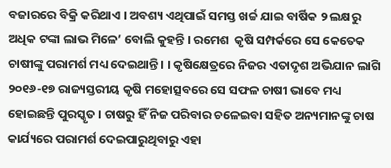ବଜାରରେ ବିକ୍ରି କରିଥାଏ । ଅବଶ୍ୟ ଏଥିପାଇଁ ସମସ୍ତ ଖର୍ଚ୍ଚ ଯାଇ ବାର୍ଷିକ ୨ ଲକ୍ଷରୁ ଅଧିକ ଟଙ୍କା ଲାଭ ମିଳେ’ ବୋଲି କୁହନ୍ତି । ରମେଶ  କୃଷି ସମ୍ପର୍କରେ ସେ କେତେକ ଚାଷୀଙ୍କୁ ପରାମର୍ଶ ମଧ୍ୟ ଦେଇଥାନ୍ତି । । କୃଷିକ୍ଷେତ୍ରରେ ନିଜର ଏତାଦୃଶ ଅଭିଯାନ ଲାଗି ୨୦୧୬-୧୭ ରାଜ୍ୟସ୍ତରୀୟ କୃଷି ମହୋତ୍ସବରେ ସେ ସଫଳ ଚାଷୀ ଭାବେ ମଧ୍ୟ ହୋଇଛନ୍ତି ପୁରସ୍କୃତ । ଚାଷରୁ ହିଁ ନିଜ ପରିବାର ଚଳେଇବା ସହିତ ଅନ୍ୟମାନଙ୍କୁ ଚାଷ କାର୍ଯ୍ୟରେ ପରାମର୍ଶ ଦେଇପାରୁଥିବାରୁ ଏହା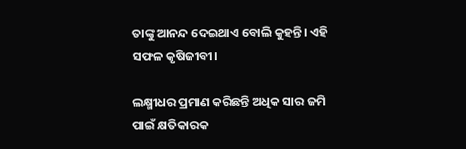ତାଙ୍କୁ ଆନନ୍ଦ ଦେଇଥାଏ ବୋଲି କୁହନ୍ତି। ଏହି ସଫଳ କୃଷିଜୀବୀ।

ଲକ୍ଷ୍ମୀଧର ପ୍ରମାଣ କରିଛନ୍ତି ଅଧିକ ସାର ଜମି ପାଇଁ କ୍ଷତିକାରକ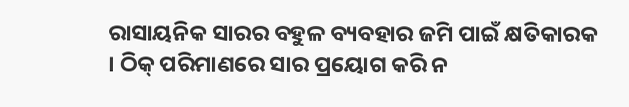ରାସାୟନିକ ସାରର ବହୁଳ ବ୍ୟବହାର ଜମି ପାଇଁ କ୍ଷତିକାରକ । ଠିକ୍ ପରିମାଣରେ ସାର ପ୍ରୟୋଗ କରି ନ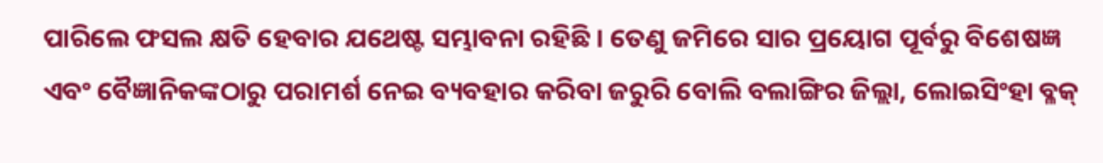ପାରିଲେ ଫସଲ କ୍ଷତି ହେବାର ଯଥେଷ୍ଟ ସମ୍ଭାବନା ରହିଛି । ତେଣୁ ଜମିରେ ସାର ପ୍ରୟୋଗ ପୂର୍ବରୁ ବିଶେଷଜ୍ଞ ଏବଂ ବୈଜ୍ଞାନିକଙ୍କଠାରୁ ପରାମର୍ଶ ନେଇ ବ୍ୟବହାର କରିବା ଜରୁରି ବୋଲି ବଲାଙ୍ଗିର ଜିଲ୍ଲା, ଲୋଇସିଂହା ବ୍ଳକ୍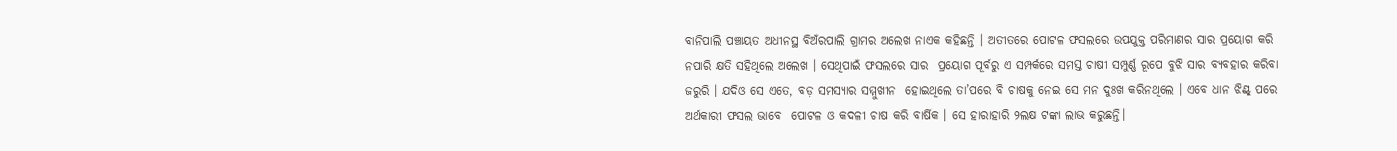ବାନିପାଲି ପଞ୍ଚାୟତ ଅଧୀନସ୍ଥ ବିଅଁରପାଲି ଗ୍ରାମର ଅଲେଖ ନାଏକ କହିଛନ୍ତି । ଅତୀତରେ ପୋଟଳ ଫସଲରେ ଉପଯୁକ୍ତ ପରିମାଣର ସାର ପ୍ରୟୋଗ କରି ନପାରି କ୍ଷତି ସହିଥିଲେ ଅଲେଖ । ସେଥିପାଇଁ ଫସଲରେ ସାର  ପ୍ରୟୋଗ ପୂର୍ବରୁ ଏ ସମ୍ପର୍କରେ ସମସ୍ତ ଚାଷୀ ସମ୍ପୁର୍ଣ୍ଣ ରୂପେ ବୁଝି ସାର ବ୍ୟବହାର କରିବା ଜରୁରି । ଯଦିଓ ସେ ଏତେ, ବଡ଼ ସମସ୍ୟାର ସମ୍ମୁଖୀନ  ହୋଇଥିଲେ ତା’ପରେ ବି ଚାଷକୁ ନେଇ ସେ ମନ ଦୁଃଖ କରିନଥିଲେ । ଏବେ ଧାନ ଝିଣ୍ଟ୍ ପରେ ଅର୍ଥକାରୀ ଫସଲ ଭାବେ  ପୋଟଳ ଓ କଦଳୀ ଚାଷ କରି ବାର୍ଷିକ । ସେ ହାରାହାରି ୨ଲକ୍ଷ ଟଙ୍କା ଲାଭ କରୁଛନ୍ତି।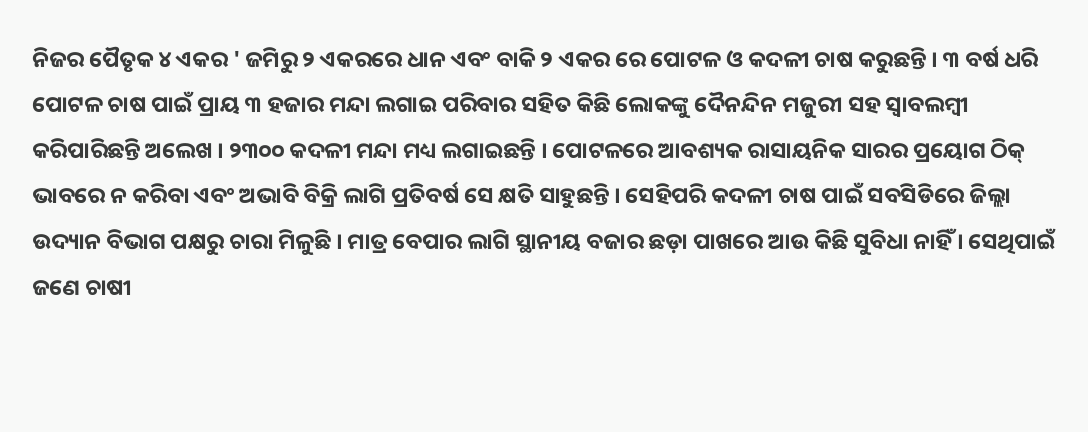ନିଜର ପୈତୃକ ୪ ଏକର ' ଜମିରୁ ୨ ଏକରରେ ଧାନ ଏବଂ ବାକି ୨ ଏକର ରେ ପୋଟଳ ଓ କଦଳୀ ଚାଷ କରୁଛନ୍ତି । ୩ ବର୍ଷ ଧରି ପୋଟଳ ଚାଷ ପାଇଁ ପ୍ରାୟ ୩ ହଜାର ମନ୍ଦା ଲଗାଇ ପରିବାର ସହିତ କିଛି ଲୋକଙ୍କୁ ଦୈନନ୍ଦିନ ମଜୁରୀ ସହ ସ୍ଵାବଲମ୍ବୀ କରିପାରିଛନ୍ତି ଅଲେଖ । ୨୩୦୦ କଦଳୀ ମନ୍ଦା ମଧ୍ୟ ଲଗାଇଛନ୍ତି । ପୋଟଳରେ ଆବଶ୍ୟକ ରାସାୟନିକ ସାରର ପ୍ରୟୋଗ ଠିକ୍ ଭାବରେ ନ କରିବା ଏବଂ ଅଭାବି ବିକ୍ରି ଲାଗି ପ୍ରତିବର୍ଷ ସେ କ୍ଷତି ସାହୁଛନ୍ତି । ସେହିପରି କଦଳୀ ଚାଷ ପାଇଁ ସବସିଡିରେ ଜିଲ୍ଲା ଉଦ୍ୟାନ ବିଭାଗ ପକ୍ଷରୁ ଚାରା ମିଳୁଛି । ମାତ୍ର ବେପାର ଲାଗି ସ୍ଥାନୀୟ ବଜାର ଛଡ଼ା ପାଖରେ ଆଉ କିଛି ସୁବିଧା ନାହିଁ । ସେଥିପାଇଁ ଜଣେ ଚାଷୀ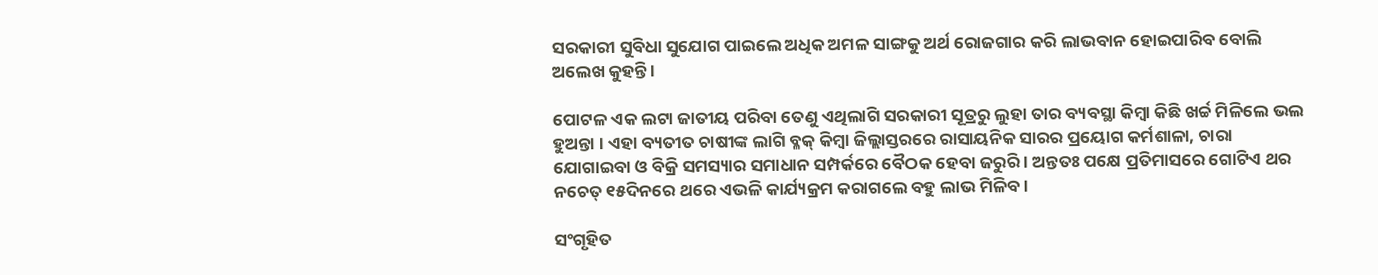ସରକାରୀ ସୁବିଧା ସୁଯୋଗ ପାଇଲେ ଅଧିକ ଅମଳ ସାଙ୍ଗକୁ ଅର୍ଥ ରୋଜଗାର କରି ଲାଭବାନ ହୋଇପାରିବ ବୋଲି ଅଲେଖ କୁହନ୍ତି ।

ପୋଟଳ ଏକ ଲଟା ଜାତୀୟ ପରିବା ତେଣୁ ଏଥିଲାଗି ସରକାରୀ ସୂତ୍ରରୁ ଲୁହା ତାର ବ୍ୟବସ୍ଥା କିମ୍ବା କିଛି ଖର୍ଚ୍ଚ ମିଳିଲେ ଭଲ ହୁଅନ୍ତା । ଏହା ବ୍ୟତୀତ ଚାଷୀଙ୍କ ଲାଗି ବ୍ଳକ୍ କିମ୍ବା ଜିଲ୍ଲାସ୍ତରରେ ରାସାୟନିକ ସାରର ପ୍ରୟୋଗ କର୍ମଶାଳା, ଚାରା ଯୋଗାଇବା ଓ ବିକ୍ରି ସମସ୍ୟାର ସମାଧାନ ସମ୍ପର୍କରେ ବୈଠକ ହେବା ଜରୁରି । ଅନ୍ତତଃ ପକ୍ଷେ ପ୍ରତିମାସରେ ଗୋଟିଏ ଥର ନଚେତ୍ ୧୫ଦିନରେ ଥରେ ଏଭଳି କାର୍ଯ୍ୟକ୍ରମ କରାଗଲେ ବହୁ ଲାଭ ମିଳିବ ।

ସଂଗୃହିତ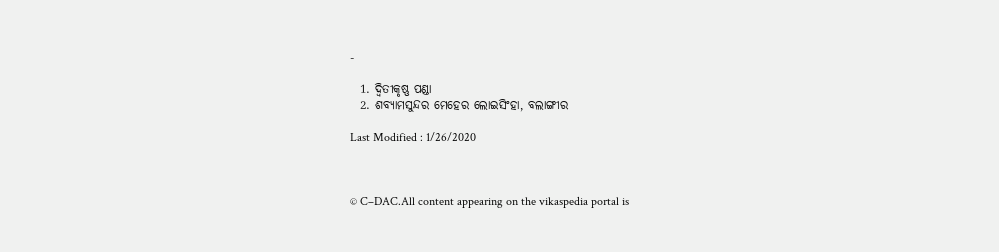-

  1. ଦ୍ଵିତୀକୃଷ୍ଣ ପଣ୍ଡା
  2. ଶବ୍ୟାମସୁନ୍ଦର ମେହେର ଲୋଇସିଂହା, ବଲାଙ୍ଗୀର

Last Modified : 1/26/2020



© C–DAC.All content appearing on the vikaspedia portal is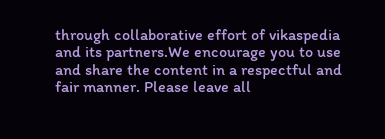through collaborative effort of vikaspedia and its partners.We encourage you to use and share the content in a respectful and fair manner. Please leave all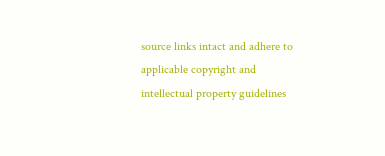source links intact and adhere to applicable copyright and intellectual property guidelines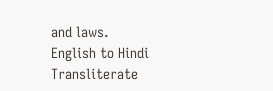and laws.
English to Hindi Transliterate